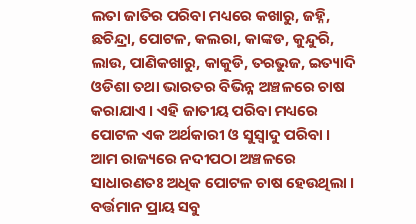ଲତା ଜାତିର ପରିବା ମଧ୍ୟରେ କଖାରୁ, ଜହ୍ନି, ଛଚିନ୍ଦ୍ରା, ପୋଟଳ, କଲରା, କାଙ୍କଡ, କୁନ୍ଦୁରି, ଲାଉ, ପାଣିକଖାରୁ, କାକୁଡି, ତରଭୁଜ, ଇତ୍ୟାଦି ଓଡିଶା ତଥା ଭାରତର ବିଭିନ୍ନ ଅଞ୍ଚଳରେ ଚାଷ କରାଯାଏ । ଏହି ଜାତୀୟ ପରିବା ମଧ୍ୟରେ ପୋଟଳ ଏକ ଅର୍ଥକାରୀ ଓ ସୁସ୍ୱାଦୁ ପରିବା । ଆମ ରାଜ୍ୟରେ ନଦୀପଠା ଅଞ୍ଚଳରେ ସାଧାରଣତଃ ଅଧିକ ପୋଟଳ ଚାଷ ହେଉଥିଲା । ବର୍ତ୍ତମାନ ପ୍ରାୟ ସବୁ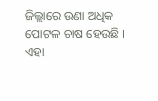ଜିଲ୍ଲାରେ ଉଣା ଅଧିକ ପୋଟଳ ଚାଷ ହେଉଛି । ଏହା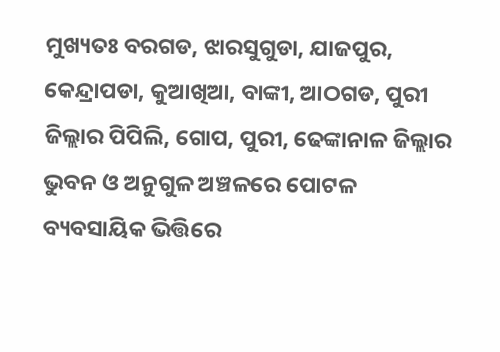ମୁଖ୍ୟତଃ ବରଗଡ, ଝାରସୁଗୁଡା, ଯାଜପୁର, କେନ୍ଦ୍ରାପଡା, କୁଆଖିଆ, ବାଙ୍କୀ, ଆଠଗଡ, ପୁରୀ ଜିଲ୍ଲାର ପିପିଲି, ଗୋପ, ପୁରୀ, ଢେଙ୍କାନାଳ ଜିଲ୍ଲାର ଭୁବନ ଓ ଅନୁଗୁଳ ଅଞ୍ଚଳରେ ପୋଟଳ ବ୍ୟବସାୟିକ ଭିତ୍ତିରେ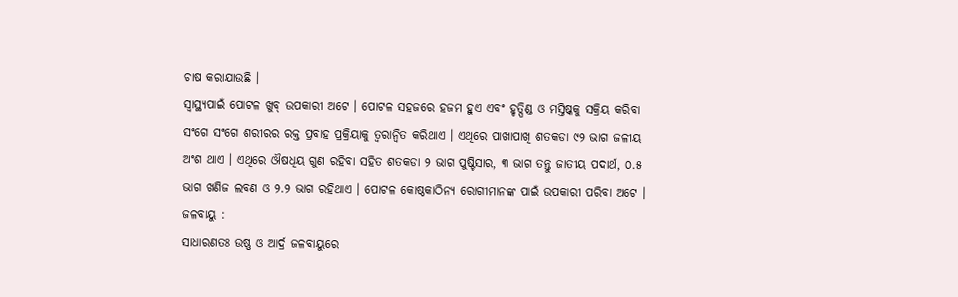ଚାଷ କରାଯାଉଛି ।
ସ୍ୱାସ୍ଥ୍ୟପାଇଁ ପୋଟଳ ଖୁବ୍ ଉପକାରୀ ଅଟେ । ପୋଟଳ ସହଜରେ ହଜମ ହୁଏ ଏବଂ ହୃତ୍ପିଣ୍ଡ ଓ ମସ୍ତିଷ୍କକୁ ସକ୍ରିୟ କରିବା ସଂଗେ ସଂଗେ ଶରୀରର ରକ୍ତ ପ୍ରବାହ ପ୍ରକ୍ରିୟାକୁ ତ୍ୱରାନ୍ୱିତ କରିଥାଏ । ଏଥିରେ ପାଖାପାଖି ଶତକଡା ୯୨ ଭାଗ ଜଳୀୟ ଅଂଶ ଥାଏ । ଏଥିରେ ଔଷଧିୟ ଗୁଣ ରହିବା ସହିତ ଶତକଡା ୨ ଭାଗ ପୁଷ୍ଟିସାର, ୩ ଭାଗ ତନ୍ତୁ ଜାତୀୟ ପଦାର୍ଥ, ୦.୫ ଭାଗ ଖଣିଜ ଲବଣ ଓ ୨.୨ ଭାଗ ରହିଥାଏ । ପୋଟଳ କୋଷ୍ଠକାଠିନ୍ୟ ରୋଗୀମାନଙ୍କ ପାଇଁ ଉପକାରୀ ପରିବା ଅଟେ ।
ଜଳବାୟୁ :
ସାଧାରଣତଃ ଉଷ୍ଣ ଓ ଆର୍ଦ୍ର ଜଳବାୟୁରେ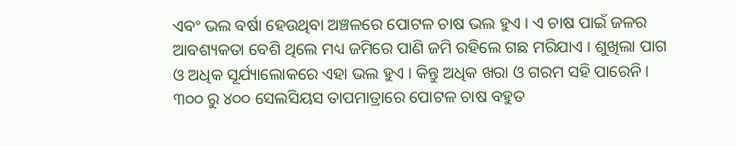ଏବଂ ଭଲ ବର୍ଷା ହେଉଥିବା ଅଞ୍ଚଳରେ ପୋଟଳ ଚାଷ ଭଲ ହୁଏ । ଏ ଚାଷ ପାଇଁ ଜଳର ଆବଶ୍ୟକତା ବେଶି ଥିଲେ ମଧ୍ୟ ଜମିରେ ପାଣି ଜମି ରହିଲେ ଗଛ ମରିଯାଏ । ଶୁଖିଲା ପାଗ ଓ ଅଧିକ ସୂର୍ଯ୍ୟାଲୋକରେ ଏହା ଭଲ ହୁଏ । କିନ୍ତୁ ଅଧିକ ଖରା ଓ ଗରମ ସହି ପାରେନି । ୩୦୦ ରୁ ୪୦୦ ସେଲସିୟସ ତାପମାତ୍ରାରେ ପୋଟଳ ଚାଷ ବହୁତ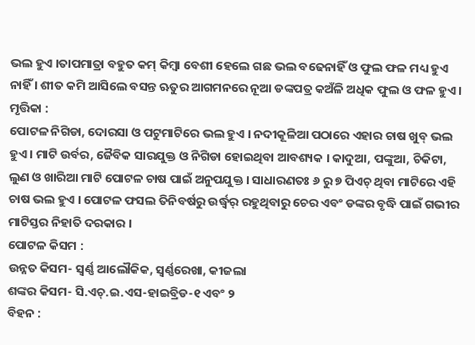ଭଲ ହୁଏ ।ତାପମାତ୍ରା ବହୁତ କମ୍ କିମ୍ବା ବେଶୀ ହେଲେ ଗଛ ଭଲ ବଢେନାହିଁ ଓ ଫୁଲ ଫଳ ମଧ୍ୟ ହୁଏ ନାହିଁ । ଶୀତ କମି ଆସିଲେ ବସନ୍ତ ଋତୁର ଆଗମନରେ ନୂଆ ଡଙ୍କପତ୍ର କଅଁଳି ଅଧିକ ଫୁଲ ଓ ଫଳ ହୁଏ ।
ମୃତ୍ତିକା :
ପୋଟଳ ନିଗିଡା, ଦୋରସା ଓ ପଟୁମାଟିରେ ଭଲ ହୁଏ । ନଦୀକୂଳିଆ ପଠାରେ ଏହାର ଚାଷ ଖୁବ୍ ଭଲ ହୁଏ । ମାଟି ଉର୍ବର, ଜୈବିକ ସାରଯୁକ୍ତ ଓ ନିଗିଡା ହୋଇଥିବା ଆବଶ୍ୟକ । କାଦୁଆ, ପଙ୍କୁଆ, ଚିକିଟା, ଲୁଣ ଓ ଖାରିଆ ମାଟି ପୋଟଳ ଚାଷ ପାଇଁ ଅନୁପଯୁକ୍ତ । ସାଧାରଣତଃ ୬ ରୁ ୭ ପିଏଚ୍ ଥିବା ମାଟିରେ ଏହି ଚାଷ ଭଲ ହୁଏ । ପୋଟଳ ଫସଲ ତିନିବର୍ଷରୁ ଉର୍ଦ୍ଧ୍ୱର୍ ରହୁଥିବାରୁ ଚେର ଏବଂ ଡଙ୍କର ବୃଦ୍ଧି ପାଇଁ ଗଭୀର ମାଟିସ୍ତର ନିହାତି ଦରକାର ।
ପୋଟଳ କିସମ :
ଉନ୍ନତ କିସମ- ସ୍ୱର୍ଣ୍ଣ ଆଲୌକିକ, ସ୍ୱର୍ଣ୍ଣରେଖା, କୀଜଲା
ଶଙ୍କର କିସମ- ସି.ଏଚ୍.ଇ.ଏସ-ହାଇବ୍ରିଡ-୧ ଏବଂ ୨
ବିହନ :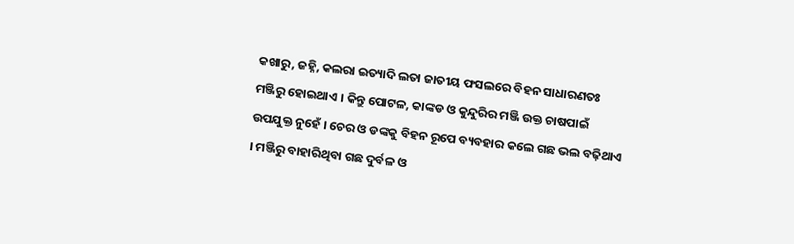କଖାରୁ, ଜହ୍ନି, କଲରା ଇତ୍ୟାଦି ଲତା ଜାତୀୟ ଫସଲରେ ବିହନ ସାଧାରଣତଃ ମଞ୍ଜିରୁ ହୋଇଥାଏ । କିନ୍ତୁ ପୋଟଳ, କାଙ୍କଡ ଓ କୁନ୍ଦୁରିର ମଞ୍ଜି ଉକ୍ତ ଚାଷପାଇଁ ଉପଯୁକ୍ତ ନୁହେଁ । ଚେର ଓ ଡଙ୍କକୁ ବିହନ ରୂପେ ବ୍ୟବହାର କଲେ ଗଛ ଭଲ ବଢ଼ିଥାଏ । ମଞ୍ଜିରୁ ବାହାରିଥିବା ଗଛ ଦୁର୍ବଳ ଓ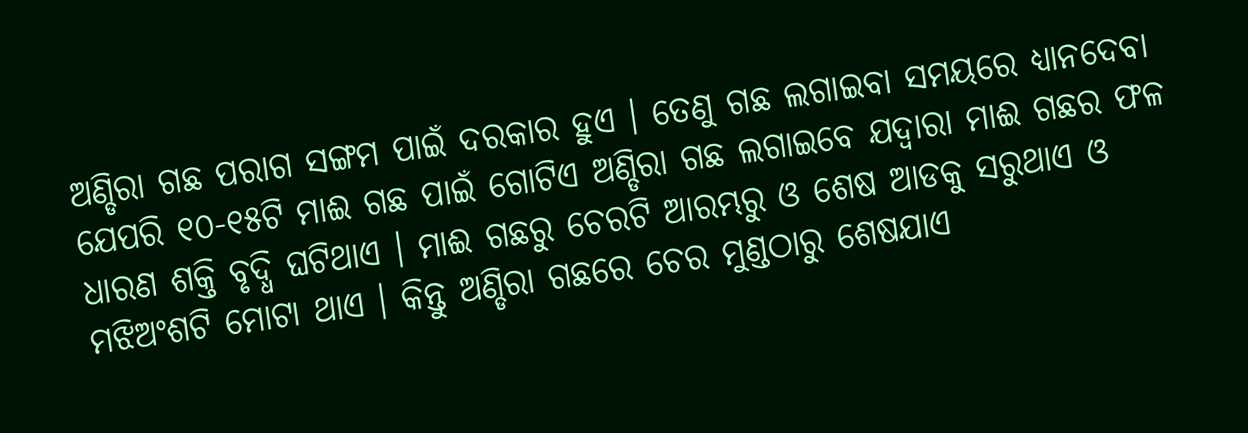ଅଣ୍ଡିରା ଗଛ ପରାଗ ସଙ୍ଗମ ପାଇଁ ଦରକାର ହୁଏ । ତେଣୁ ଗଛ ଲଗାଇବା ସମୟରେ ଧ୍ୟାନଦେବା ଯେପରି ୧୦-୧୫ଟି ମାଈ ଗଛ ପାଇଁ ଗୋଟିଏ ଅଣ୍ଡିରା ଗଛ ଲଗାଇବେ ଯଦ୍ୱାରା ମାଈ ଗଛର ଫଳ ଧାରଣ ଶକ୍ତି ବୃଦ୍ଧି ଘଟିଥାଏ । ମାଈ ଗଛରୁ ଚେରଟି ଆରମ୍ଭରୁ ଓ ଶେଷ ଆଡକୁ ସରୁଥାଏ ଓ ମଝିଅଂଶଟି ମୋଟା ଥାଏ । କିନ୍ତୁ ଅଣ୍ଡିରା ଗଛରେ ଚେର ମୁଣ୍ଡଠାରୁ ଶେଷଯାଏ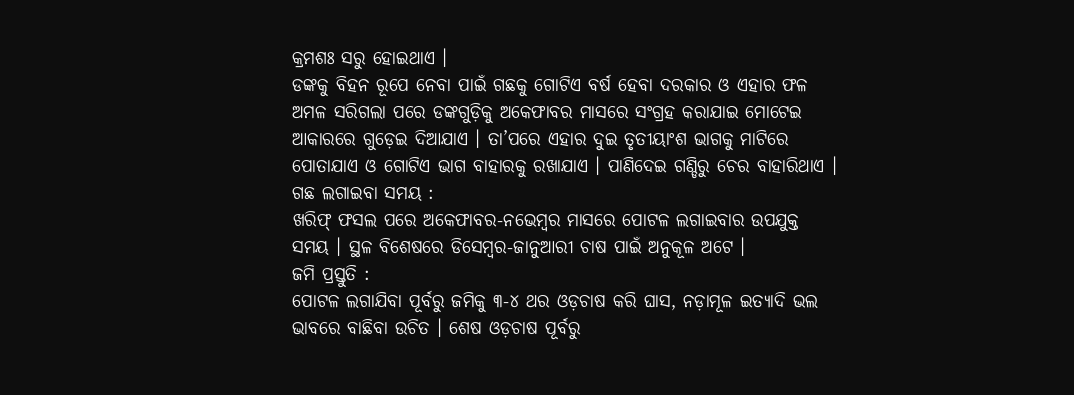କ୍ରମଶଃ ସରୁ ହୋଇଥାଏ ।
ଡଙ୍କକୁ ବିହନ ରୂପେ ନେବା ପାଇଁ ଗଛକୁ ଗୋଟିଏ ବର୍ଷ ହେବା ଦରକାର ଓ ଏହାର ଫଳ ଅମଳ ସରିଗଲା ପରେ ଡଙ୍କଗୁଡ଼ିକୁ ଅକେଫାବର ମାସରେ ସଂଗ୍ରହ କରାଯାଇ ମୋଟେଇ ଆକାରରେ ଗୁଡ଼େଇ ଦିଆଯାଏ । ତା’ପରେ ଏହାର ଦୁଇ ତୃତୀୟାଂଶ ଭାଗକୁ ମାଟିରେ ପୋତାଯାଏ ଓ ଗୋଟିଏ ଭାଗ ବାହାରକୁ ରଖାଯାଏ । ପାଣିଦେଇ ଗଣ୍ଡିରୁ ଚେର ବାହାରିଥାଏ ।
ଗଛ ଲଗାଇବା ସମୟ :
ଖରିଫ୍ ଫସଲ ପରେ ଅକେଫାବର-ନଭେମ୍ବର ମାସରେ ପୋଟଳ ଲଗାଇବାର ଉପଯୁକ୍ତ ସମୟ । ସ୍ଥଳ ବିଶେଷରେ ଡିସେମ୍ବର-ଜାନୁଆରୀ ଚାଷ ପାଇଁ ଅନୁକୂଳ ଅଟେ ।
ଜମି ପ୍ରସ୍ତୁତି :
ପୋଟଳ ଲଗାଯିବା ପୂର୍ବରୁ ଜମିକୁ ୩-୪ ଥର ଓଡ଼ଚାଷ କରି ଘାସ, ନଡ଼ାମୂଳ ଇତ୍ୟାଦି ଭଲ ଭାବରେ ବାଛିବା ଉଚିତ । ଶେଷ ଓଡ଼ଚାଷ ପୂର୍ବରୁ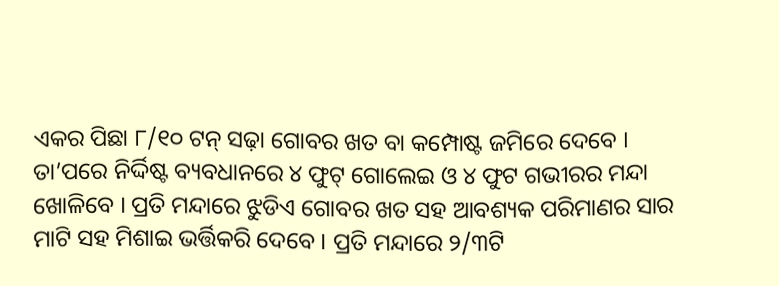ଏକର ପିଛା ୮/୧୦ ଟନ୍ ସଢ଼ା ଗୋବର ଖତ ବା କମ୍ପୋଷ୍ଟ ଜମିରେ ଦେବେ । ତା’ପରେ ନିର୍ଦ୍ଦିଷ୍ଟ ବ୍ୟବଧାନରେ ୪ ଫୁଟ୍ ଗୋଲେଇ ଓ ୪ ଫୁଟ ଗଭୀରର ମନ୍ଦା ଖୋଳିବେ । ପ୍ରତି ମନ୍ଦାରେ ଝୁଡିଏ ଗୋବର ଖତ ସହ ଆବଶ୍ୟକ ପରିମାଣର ସାର ମାଟି ସହ ମିଶାଇ ଭର୍ତ୍ତିକରି ଦେବେ । ପ୍ରତି ମନ୍ଦାରେ ୨/୩ଟି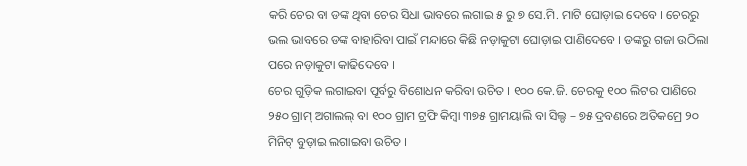କରି ଚେର ବା ଡଙ୍କ ଥିବା ଚେର ସିଧା ଭାବରେ ଲଗାଇ ୫ ରୁ ୭ ସେ.ମି. ମାଟି ଘୋଡ଼ାଇ ଦେବେ । ଚେରରୁ ଭଲ ଭାବରେ ଡଙ୍କ ବାହାରିବା ପାଇଁ ମନ୍ଦାରେ କିଛି ନଡ଼ାକୁଟା ଘୋଡ଼ାଇ ପାଣିଦେବେ । ଡଙ୍କରୁ ଗଜା ଉଠିଲା ପରେ ନଡ଼ାକୁଟା କାଢିଦେବେ ।
ଚେର ଗୁଡ଼ିକ ଲଗାଇବା ପୂର୍ବରୁ ବିଶୋଧନ କରିବା ଉଚିତ । ୧୦୦ କେ.ଜି. ଚେରକୁ ୧୦୦ ଲିଟର ପାଣିରେ ୨୫୦ ଗ୍ରାମ୍ ଅଗାଲଲ୍ ବା ୧୦୦ ଗ୍ରାମ ଟ୍ରଫି କିମ୍ବା ୩୭୫ ଗ୍ରାମୟାଲି ବା ସିଲ୍ଡ – ୭୫ ଦ୍ରବଣରେ ଅତିକମ୍ରେ ୨୦ ମିନିଟ୍ ବୁଡ଼ାଇ ଲଗାଇବା ଉଚିତ ।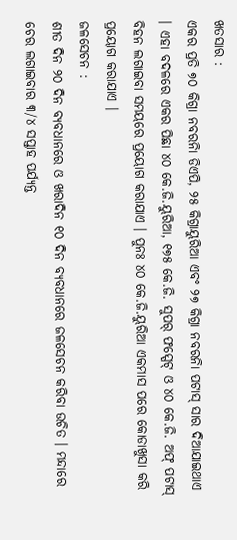ଖତସାର :
ଏକର ପ୍ରତି ୭୦ କିଗ୍ରା ନବରନିା ଡିଏପି, ୨୫ କିଗ୍ରାୟୁରିଆ ଏବଂ ୨୭ କିଗ୍ରା ନବରନିା ପଟାସ୍ ସାର ଦିଆଯାଇଥାଏ । ଏହା ବଦଳରେ ଏକର ପିଛା ୪୦ କେ.ଜି.ୟୁରିଆ, ୧୭୫ କେ.ଜି. ସୁପର୍ ଫସ୍ପେଟ୍ ଓ ୪୦ କେ.ଜି. ଅଫ୍ ପଟାସ୍ ବିହନ ଲଗାଇବା ସମୟରେ ପ୍ରୟୋଗ କରାଯାଏ । ପୁନଃ ୪୦ କେ.ଜି.ୟୁରିଆ ଏକମାସ ପରେ କୋଡାଖୁସା କରି ପ୍ରୟୋଗ କରାଯାଏ ।
ଜଳସେଚନ :
ଶୀତ ଦିନ ୨୦ ଦିନ ବ୍ୟବଧାନରେ ଓ ଖରାଦିନ ୧୦ ଦିନ ବ୍ୟବଧାନରେ ଜଳସେଚନ କରିବା ଉଚିତ । ମନ୍ଦାରେ ଚେର ଲଗାଇବାର ୩/୪ ସପ୍ତାହ ପର୍ଯ୍ୟନ୍ତ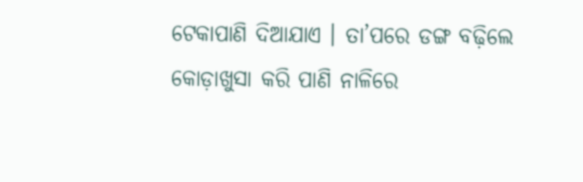ଟେକାପାଣି ଦିଆଯାଏ । ତା’ପରେ ଡଙ୍ଗ ବଢ଼ିଲେ କୋଡ଼ାଖୁସା କରି ପାଣି ନାଳିରେ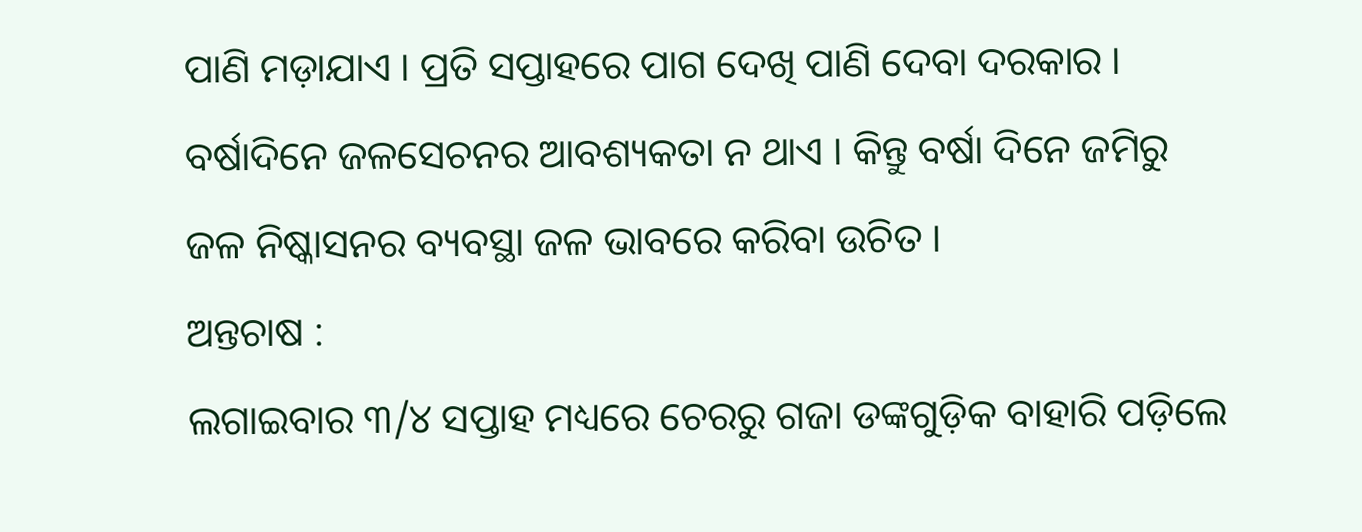ପାଣି ମଡ଼ାଯାଏ । ପ୍ରତି ସପ୍ତାହରେ ପାଗ ଦେଖି ପାଣି ଦେବା ଦରକାର । ବର୍ଷାଦିନେ ଜଳସେଚନର ଆବଶ୍ୟକତା ନ ଥାଏ । କିନ୍ତୁ ବର୍ଷା ଦିନେ ଜମିରୁ ଜଳ ନିଷ୍କାସନର ବ୍ୟବସ୍ଥା ଜଳ ଭାବରେ କରିବା ଉଚିତ ।
ଅନ୍ତଚାଷ :
ଲଗାଇବାର ୩/୪ ସପ୍ତାହ ମଧ୍ୟରେ ଚେରରୁ ଗଜା ଡଙ୍କଗୁଡ଼ିକ ବାହାରି ପଡ଼ିଲେ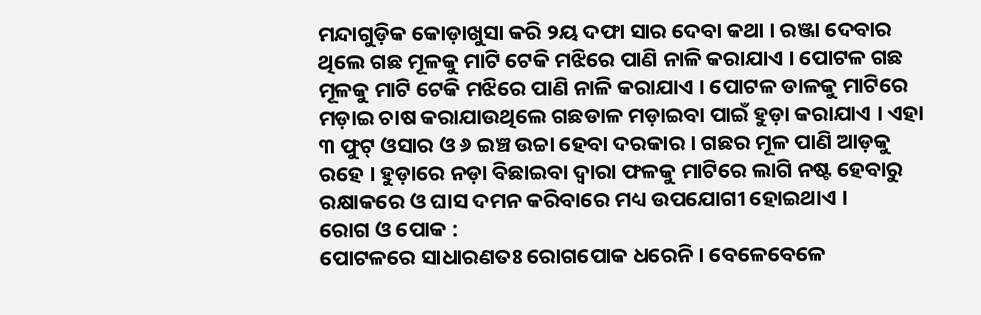ମନ୍ଦାଗୁଡ଼ିକ କୋଡ଼ାଖୁସା କରି ୨ୟ ଦଫା ସାର ଦେବା କଥା । ରଞ୍ଜା ଦେବାର ଥିଲେ ଗଛ ମୂଳକୁ ମାଟି ଟେକି ମଝିରେ ପାଣି ନାଳି କରାଯାଏ । ପୋଟଳ ଗଛ ମୂଳକୁ ମାଟି ଟେକି ମଝିରେ ପାଣି ନାଳି କରାଯାଏ । ପୋଟଳ ଡାଳକୁ ମାଟିରେ ମଡ଼ାଇ ଚାଷ କରାଯାଉଥିଲେ ଗଛଡାଳ ମଡ଼ାଇବା ପାଇଁ ହୁଡ଼ା କରାଯାଏ । ଏହା ୩ ଫୁଟ୍ ଓସାର ଓ ୬ ଇଞ୍ଚ ଉଚ୍ଚା ହେବା ଦରକାର । ଗଛର ମୂଳ ପାଣି ଆଡ଼କୁ ରହେ । ହୁଡ଼ାରେ ନଡ଼ା ବିଛାଇବା ଦ୍ୱାରା ଫଳକୁ ମାଟିରେ ଲାଗି ନଷ୍ଟ ହେବାରୁ ରକ୍ଷାକରେ ଓ ଘାସ ଦମନ କରିବାରେ ମଧ୍ୟ ଉପଯୋଗୀ ହୋଇଥାଏ ।
ରୋଗ ଓ ପୋକ :
ପୋଟଳରେ ସାଧାରଣତଃ ରୋଗପୋକ ଧରେନି । ବେଳେବେଳେ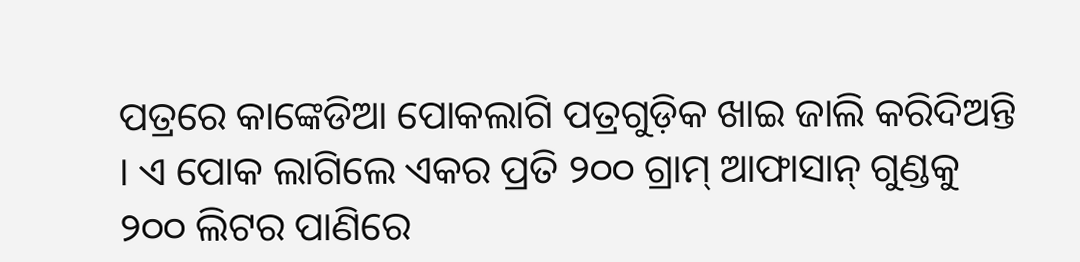ପତ୍ରରେ କାଙ୍କେଡିଆ ପୋକଲାଗି ପତ୍ରଗୁଡ଼ିକ ଖାଇ ଜାଲି କରିଦିଅନ୍ତି । ଏ ପୋକ ଲାଗିଲେ ଏକର ପ୍ରତି ୨୦୦ ଗ୍ରାମ୍ ଆଫାସାନ୍ ଗୁଣ୍ଡକୁ ୨୦୦ ଲିଟର ପାଣିରେ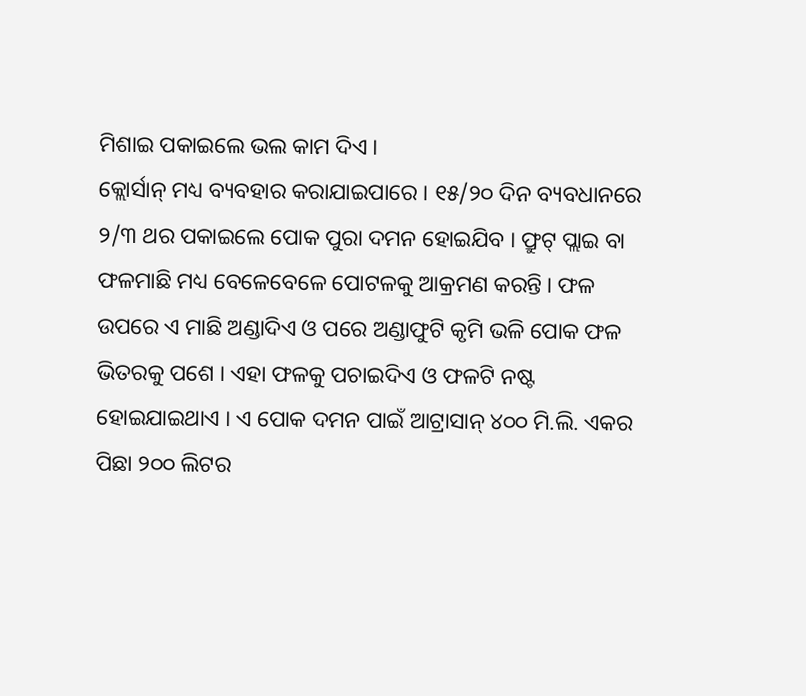ମିଶାଇ ପକାଇଲେ ଭଲ କାମ ଦିଏ ।
କ୍ଲୋର୍ସାନ୍ ମଧ୍ୟ ବ୍ୟବହାର କରାଯାଇପାରେ । ୧୫/୨୦ ଦିନ ବ୍ୟବଧାନରେ ୨/୩ ଥର ପକାଇଲେ ପୋକ ପୁରା ଦମନ ହୋଇଯିବ । ଫ୍ରୁଟ୍ ପ୍ଲାଇ ବା ଫଳମାଛି ମଧ୍ୟ ବେଳେବେଳେ ପୋଟଳକୁ ଆକ୍ରମଣ କରନ୍ତି । ଫଳ ଉପରେ ଏ ମାଛି ଅଣ୍ଡାଦିଏ ଓ ପରେ ଅଣ୍ଡାଫୁଟି କୃମି ଭଳି ପୋକ ଫଳ ଭିତରକୁ ପଶେ । ଏହା ଫଳକୁ ପଚାଇଦିଏ ଓ ଫଳଟି ନଷ୍ଟ ହୋଇଯାଇଥାଏ । ଏ ପୋକ ଦମନ ପାଇଁ ଆଟ୍ରାସାନ୍ ୪୦୦ ମି.ଲି. ଏକର ପିଛା ୨୦୦ ଲିଟର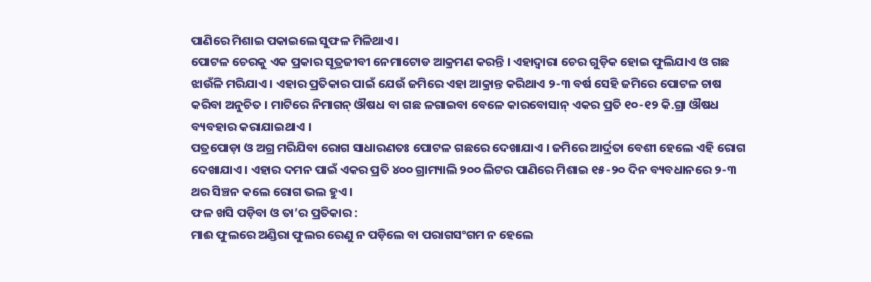ପାଣିରେ ମିଶାଇ ପକାଇଲେ ସୁଫଳ ମିଳିଥାଏ ।
ପୋଟଳ ଚେରକୁ ଏକ ପ୍ରକାର ସୂତ୍ରଜୀବୀ ନେମାଟୋଡ ଆକ୍ରମଣ କରନ୍ତି । ଏହାଦ୍ୱାରା ଚେର ଗୁଡ଼ିକ ହୋଇ ଫୁଲିଯାଏ ଓ ଗଛ ଝାଉଁଳି ମରିଯାଏ । ଏହାର ପ୍ରତିକାର ପାଇଁ ଯେଉଁ ଜମିରେ ଏହା ଆକ୍ରାନ୍ତ କରିଥାଏ ୨-୩ ବର୍ଷ ସେହି ଜମିରେ ପୋଟଳ ଚାଷ କରିବା ଅନୁଚିତ । ମାଟିରେ ନିମାଗନ୍ ଔଷଧ ବା ଗଛ ଳଗାଇବା ବେଳେ କାରବୋସାନ୍ ଏକର ପ୍ରତି ୧୦-୧୨ କି.ଗ୍ରା ଔଷଧ ବ୍ୟବହାର କରାଯାଇଥାଏ ।
ପତ୍ରପୋଡ଼ା ଓ ଅଗ୍ର ମରିଯିବା ରୋଗ ସାଧାରଣତଃ ପୋଟଳ ଗଛରେ ଦେଖାଯାଏ । ଜମିରେ ଆର୍ଦ୍ରତା ବେଶୀ ହେଲେ ଏହି ରୋଗ ଦେଖାଯାଏ । ଏହାର ଦମନ ପାଇଁ ଏକର ପ୍ରତି ୪୦୦ ଗ୍ରାମ୍ୟାଲି ୨୦୦ ଲିଟର ପାଣିରେ ମିଶାଇ ୧୫-୨୦ ଦିନ ବ୍ୟବଧାନରେ ୨-୩ ଥର ସିଞ୍ଚନ କଲେ ରୋଗ ଭଲ ହୁଏ ।
ଫଳ ଖସି ପଡ଼ିବା ଓ ତା’ର ପ୍ରତିକାର :
ମାଈ ଫୁଲରେ ଅଣ୍ଡିରା ଫୁଲର ରେଣୁ ନ ପଡ଼ିଲେ ବା ପରାଗସଂଗମ ନ ହେଲେ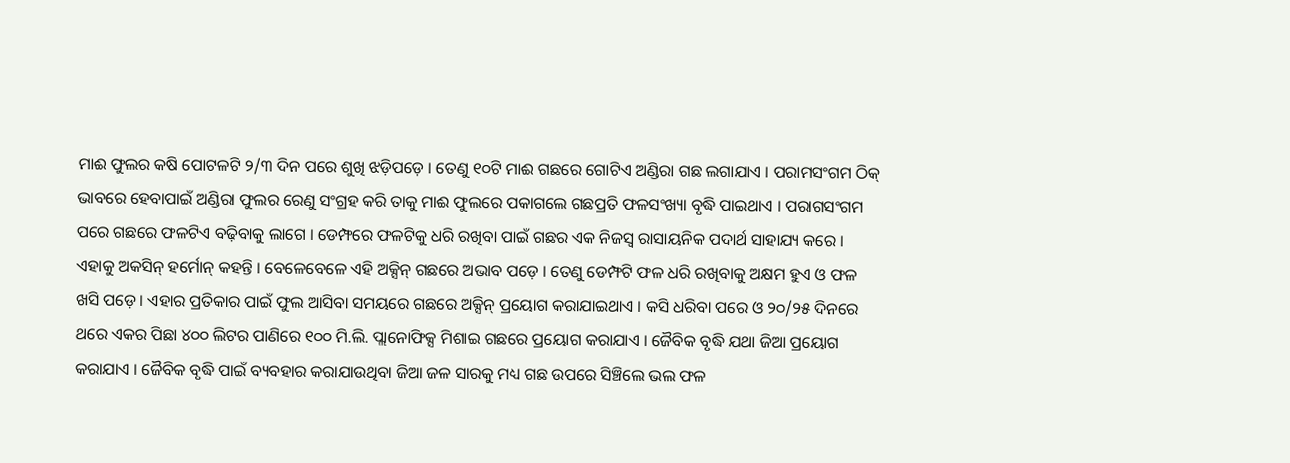ମାଈ ଫୁଲର କଷି ପୋଟଳଟି ୨/୩ ଦିନ ପରେ ଶୁଖି ଝଡ଼ିପଡ଼େ । ତେଣୁ ୧୦ଟି ମାଈ ଗଛରେ ଗୋଟିଏ ଅଣ୍ଡିରା ଗଛ ଲଗାଯାଏ । ପରାମସଂଗମ ଠିକ୍ ଭାବରେ ହେବାପାଇଁ ଅଣ୍ଡିରା ଫୁଲର ରେଣୁ ସଂଗ୍ରହ କରି ତାକୁ ମାଈ ଫୁଲରେ ପକାଗଲେ ଗଛପ୍ରତି ଫଳସଂଖ୍ୟା ବୃଦ୍ଧି ପାଇଥାଏ । ପରାଗସଂଗମ ପରେ ଗଛରେ ଫଳଟିଏ ବଢ଼ିବାକୁ ଲାଗେ । ଡେମ୍ଫରେ ଫଳଟିକୁ ଧରି ରଖିବା ପାଇଁ ଗଛର ଏକ ନିଜସ୍ୱ ରାସାୟନିକ ପଦାର୍ଥ ସାହାଯ୍ୟ କରେ । ଏହାକୁ ଅକସିନ୍ ହର୍ମୋନ୍ କହନ୍ତି । ବେଳେବେଳେ ଏହି ଅକ୍ସିନ୍ ଗଛରେ ଅଭାବ ପଡ଼େ । ତେଣୁ ଡେମ୍ଫଟି ଫଳ ଧରି ରଖିବାକୁ ଅକ୍ଷମ ହୁଏ ଓ ଫଳ ଖସି ପଡ଼େ । ଏହାର ପ୍ରତିକାର ପାଇଁ ଫୁଲ ଆସିବା ସମୟରେ ଗଛରେ ଅକ୍ସିନ୍ ପ୍ରୟୋଗ କରାଯାଇଥାଏ । କସି ଧରିବା ପରେ ଓ ୨୦/୨୫ ଦିନରେ ଥରେ ଏକର ପିଛା ୪୦୦ ଲିଟର ପାଣିରେ ୧୦୦ ମି.ଲି. ପ୍ଲାନୋଫିକ୍ସ ମିଶାଇ ଗଛରେ ପ୍ରୟୋଗ କରାଯାଏ । ଜୈବିକ ବୃଦ୍ଧି ଯଥା ଜିଆ ପ୍ରୟୋଗ କରାଯାଏ । ଜୈବିକ ବୃଦ୍ଧି ପାଇଁ ବ୍ୟବହାର କରାଯାଉଥିବା ଜିଆ ଜଳ ସାରକୁ ମଧ୍ୟ ଗଛ ଉପରେ ସିଞ୍ଚିଲେ ଭଲ ଫଳ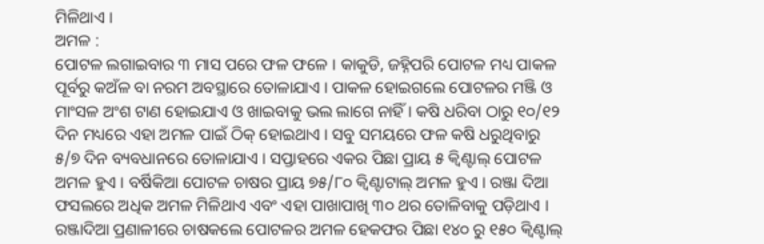ମିଳିଥାଏ ।
ଅମଳ :
ପୋଟଳ ଲଗାଇବାର ୩ ମାସ ପରେ ଫଳ ଫଳେ । କାକୁଡି, ଜହ୍ନିପରି ପୋଟଳ ମଧ୍ୟ ପାକଳ ପୂର୍ବରୁ କଅଁଳ ବା ନରମ ଅବସ୍ଥାରେ ତୋଳାଯାଏ । ପାକଳ ହୋଇଗଲେ ପୋଟଳର ମଞ୍ଜି ଓ ମାଂସଳ ଅଂଶ ଟାଣ ହୋଇଯାଏ ଓ ଖାଇବାକୁ ଭଲ ଲାଗେ ନାହିଁ । କଷି ଧରିବା ଠାରୁ ୧୦/୧୨ ଦିନ ମଧ୍ୟରେ ଏହା ଅମଳ ପାଇଁ ଠିକ୍ ହୋଇଥାଏ । ସବୁ ସମୟରେ ଫଳ କଷି ଧରୁଥିବାରୁ ୫/୭ ଦିନ ବ୍ୟବଧାନରେ ତୋଳାଯାଏ । ସପ୍ତାହରେ ଏକର ପିଛା ପ୍ରାୟ ୫ କ୍ୱିଣ୍ଟାଲ୍ ପୋଟଳ ଅମଳ ହୁଏ । ବର୍ଷିକିଆ ପୋଟଳ ଚାଷର ପ୍ରାୟ ୭୫/୮୦ କ୍ୱିଣ୍ଟାଟାଲ୍ ଅମଳ ହୁଏ । ରଞ୍ଜା ଦିଆ ଫସଲରେ ଅଧିକ ଅମଳ ମିଳିଥାଏ ଏବଂ ଏହା ପାଖାପାଖି ୩୦ ଥର ତୋଳିବାକୁ ପଡ଼ିଥାଏ । ରଞ୍ଜାଦିଆ ପ୍ରଣାଳୀରେ ଚାଷକଲେ ପୋଟଳର ଅମଳ ହେକଫର ପିଛା ୧୪୦ ରୁ ୧୫୦ କ୍ୱିଣ୍ଟାଲ୍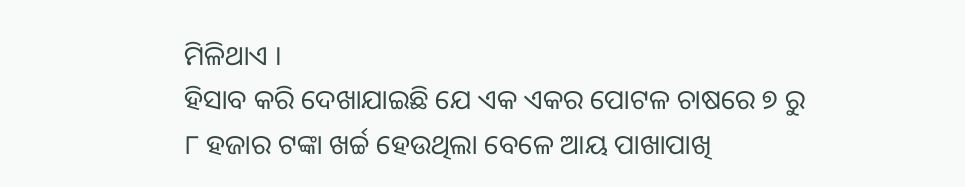ମିଳିଥାଏ ।
ହିସାବ କରି ଦେଖାଯାଇଛି ଯେ ଏକ ଏକର ପୋଟଳ ଚାଷରେ ୭ ରୁ ୮ ହଜାର ଟଙ୍କା ଖର୍ଚ୍ଚ ହେଉଥିଲା ବେଳେ ଆୟ ପାଖାପାଖି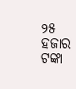୨୫ ହଜାର ଟଙ୍କା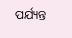ପର୍ଯ୍ୟନ୍ତ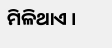ମିଳିଥାଏ ।